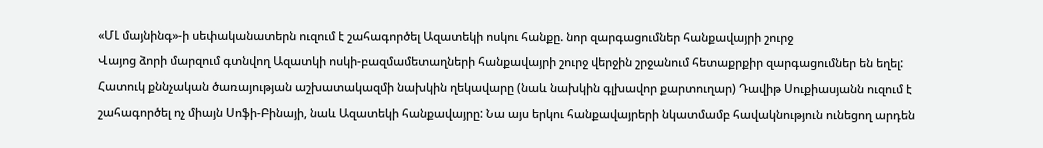«ՄԼ մայնինգ»-ի սեփականատերն ուզում է շահագործել Ազատեկի ոսկու հանքը. նոր զարգացումներ հանքավայրի շուրջ
Վայոց ձորի մարզում գտնվող Ազատկի ոսկի-բազմամետաղների հանքավայրի շուրջ վերջին շրջանում հետաքրքիր զարգացումներ են եղել: Հատուկ քննչական ծառայության աշխատակազմի նախկին ղեկավարը (նաև նախկին գլխավոր քարտուղար) Դավիթ Սուքիասյանն ուզում է շահագործել ոչ միայն Սոֆի-Բինայի, նաև Ազատեկի հանքավայրը: Նա այս երկու հանքավայրերի նկատմամբ հավակնություն ունեցող արդեն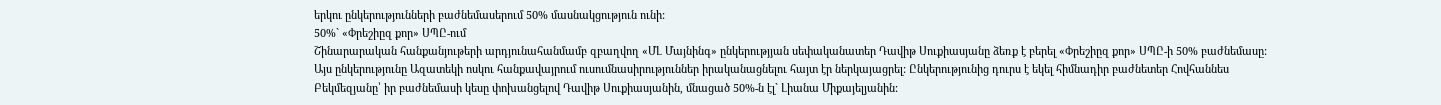երկու ընկերությունների բաժնեմասերում 50% մասնակցություն ունի:
50%` «Փրեշիըզ քոր» ՍՊԸ-ում
Շինարարական հանքանյութերի արդյունահանմամբ զբաղվող «ՄԼ Մայնինգ» ընկերությյան սեփականատեր Դավիթ Սուքիասյանը ձեռք է բերել «Փրեշիըզ քոր» ՍՊԸ-ի 50% բաժնեմասը: Այս ընկերությունը Ազատեկի ոսկու հանքավայրում ուսումնասիրություններ իրականացնելու հայտ էր ներկայացրել: Ընկերությունից դուրս է եկել հիմնադիր բաժնետեր Հովհաննես Բեկմեզյանը՝ իր բաժնեմասի կեսը փոխանցելով Դավիթ Սուքիասյանին, մնացած 50%-ն էլ` Լիանա Միքայելյանին: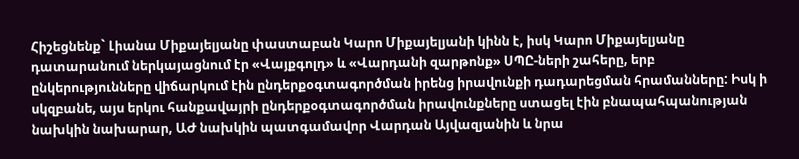Հիշեցնենք` Լիանա Միքայելյանը փաստաբան Կարո Միքայելյանի կինն է, իսկ Կարո Միքայելյանը դատարանում ներկայացնում էր «Վայքգոլդ» և «Վարդանի զարթոնք» ՍՊԸ-ների շահերը, երբ ընկերությունները վիճարկում էին ընդերքօգտագործման իրենց իրավունքի դադարեցման հրամանները: Իսկ ի սկզբանե, այս երկու հանքավայրի ընդերքօգտագործման իրավունքները ստացել էին բնապահպանության նախկին նախարար, ԱԺ նախկին պատգամավոր Վարդան Այվազյանին և նրա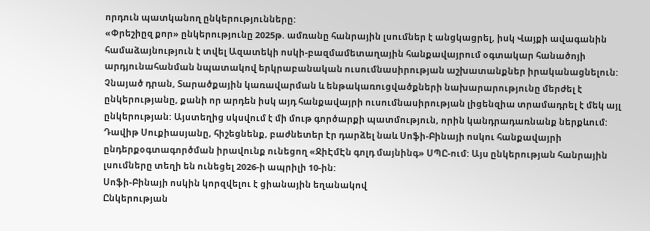որդուն պատկանող ընկերությունները:
«Փրեշիըզ քոր» ընկերությունը 2025թ. ամռանը հանրային լսումներ է անցկացրել, իսկ Վայքի ավագանին համաձայնություն է տվել Ազատեկի ոսկի-բազմամետաղային հանքավայրում օգտակար հանածոյի արդյունահանման նպատակով երկրաբանական ուսումնասիրության աշխատանքներ իրականացնելուն: Չնայած դրան, Տարածքային կառավարման և ենթակառուցվածքների նախարարությունը մերժել է ընկերությանը, քանի որ արդեն իսկ այդ հանքավայրի ուսումնասիրության լիցենզիա տրամադրել է մեկ այլ ընկերության: Այստեղից սկսվում է մի մութ գործարքի պատմություն, որին կանդրադառնանք ներքևում:
Դավիթ Սուքիասյանը, հիշեցնենք, բաժնետեր էր դարձել նաև Սոֆի-Բինայի ոսկու հանքավայրի ընդերքօգտագործման իրավունք ունեցող «ՋիԷմԷն գոլդ մայնինգ» ՍՊԸ-ում: Այս ընկերության հանրային լսումները տեղի են ունեցել 2026-ի ապրիլի 10-ին:
Սոֆի-Բինայի ոսկին կորզվելու է ցիանային եղանակով
Ընկերության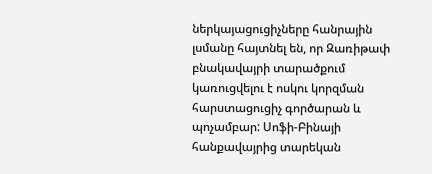ներկայացուցիչները հանրային լսմանը հայտնել են, որ Զառիթափ բնակավայրի տարածքում կառուցվելու է ոսկու կորզման հարստացուցիչ գործարան և պոչամբար: Սոֆի-Բինայի հանքավայրից տարեկան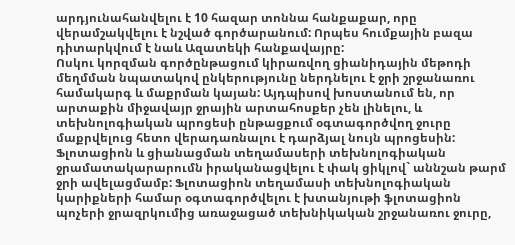արդյունահանվելու է 10 հազար տոննա հանքաքար, որը վերամշակվելու է նշված գործարանում: Որպես հումքային բազա դիտարկվում է նաև Ազատեկի հանքավայրը:
Ոսկու կորզման գործընթացում կիրառվող ցիանիդային մեթոդի մեղմման նպատակով ընկերությունը ներդնելու է ջրի շրջանառու համակարգ և մաքրման կայան: Այդպիսով խոստանում են, որ արտաքին միջավայր ջրային արտահոսքեր չեն լինելու, և տեխնոլոգիական պրոցեսի ընթացքում օգտագործվող ջուրը մաքրվելուց հետո վերադառնալու է դարձյալ նույն պրոցեսին: Ֆլոտացիոն և ցիանացման տեղամասերի տեխնոլոգիական ջրամատակարարումն իրականացվելու է փակ ցիկլով` աննշան թարմ ջրի ավելացմամբ: Ֆլոտացիոն տեղամասի տեխնոլոգիական կարիքների համար օգտագործվելու է խտանյութի ֆլոտացիոն պոչերի ջրազրկումից առաջացած տեխնիկական շրջանառու ջուրը,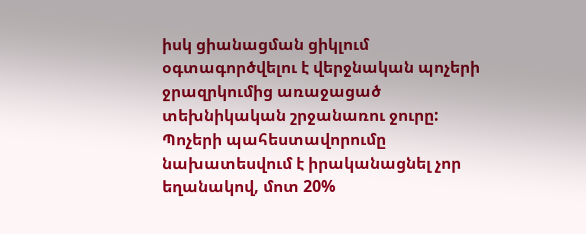իսկ ցիանացման ցիկլում օգտագործվելու է վերջնական պոչերի ջրազրկումից առաջացած տեխնիկական շրջանառու ջուրը:
Պոչերի պահեստավորումը նախատեսվում է իրականացնել չոր եղանակով, մոտ 20%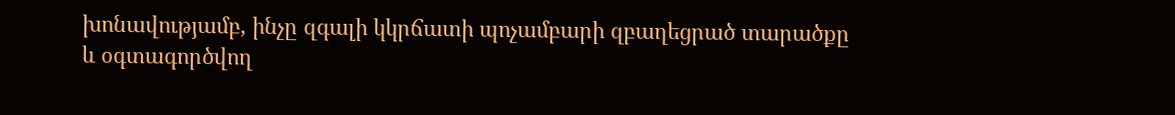խոնավությամբ, ինչը զգալի կկրճատի պոչամբարի զբաղեցրած տարածքը և օգտագործվող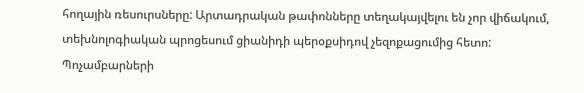հողային ռեսուրսները: Արտադրական թափոնները տեղակայվելու են չոր վիճակում, տեխնոլոգիական պրոցեսում ցիանիդի պերօքսիդով չեզոքացումից հետո:
Պոչամբարների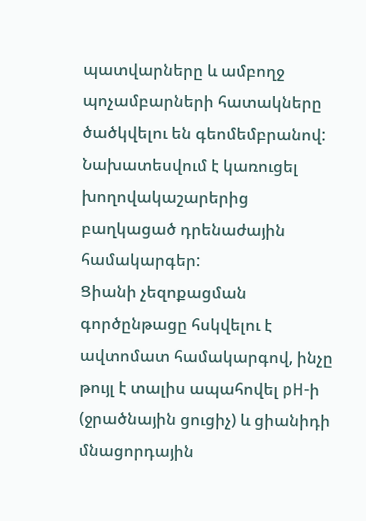պատվարները և ամբողջ պոչամբարների հատակները ծածկվելու են գեոմեմբրանով: Նախատեսվում է կառուցել խողովակաշարերից բաղկացած դրենաժային համակարգեր:
Ցիանի չեզոքացման գործընթացը հսկվելու է ավտոմատ համակարգով, ինչը թույլ է տալիս ապահովել pH-ի (ջրածնային ցուցիչ) և ցիանիդի մնացորդային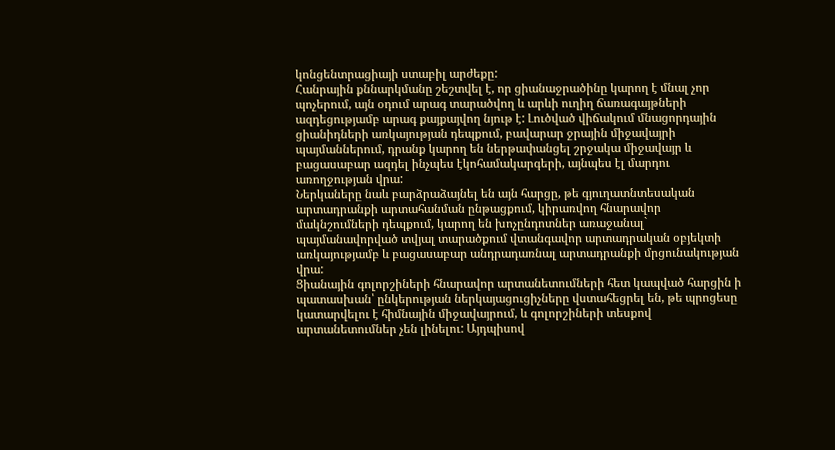կոնցենտրացիայի ստաբիլ արժեքը:
Հանրային քննարկմանը շեշտվել է, որ ցիանաջրածինը կարող է մնալ չոր պոչերում, այն օդում արագ տարածվող և արևի ուղիղ ճառագայթների ազդեցությամբ արագ քայքայվող նյութ է: Լուծված վիճակում մնացորդային ցիանիդների առկայության դեպքում, բավարար ջրային միջավայրի պայմաններում, դրանք կարող են ներթափանցել շրջակա միջավայր և բացասաբար ազդել ինչպես էկոհամակարգերի, այնպես էլ մարդու առողջության վրա:
Ներկաները նաև բարձրաձայնել են այն հարցը, թե գյուղատնտեսական արտադրանքի արտահանման ընթացքում, կիրառվող հնարավոր մակնշումների դեպքում, կարող են խոչընդոտներ առաջանալ` պայմանավորված տվյալ տարածքում վտանգավոր արտադրական օբյեկտի առկայությամբ և բացասաբար անդրադառնալ արտադրանքի մրցունակության վրա:
Ցիանային գոլորշիների հնարավոր արտանետումների հետ կապված հարցին ի պատասխան՝ ընկերության ներկայացուցիչները վստահեցրել են, թե պրոցեսը կատարվելու է հիմնային միջավայրում, և գոլորշիների տեսքով արտանետումներ չեն լինելու: Այդպիսով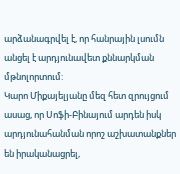արձանագրվել է, որ հանրային լսումն անցել է արդյունավետ քննարկման մթնոլորտում:
Կարո Միքայելյանը մեզ հետ զրույցում ասաց, որ Սոֆի-Բինայում արդեն իսկ արդյունահանման որոշ աշխատանքներ են իրականացրել,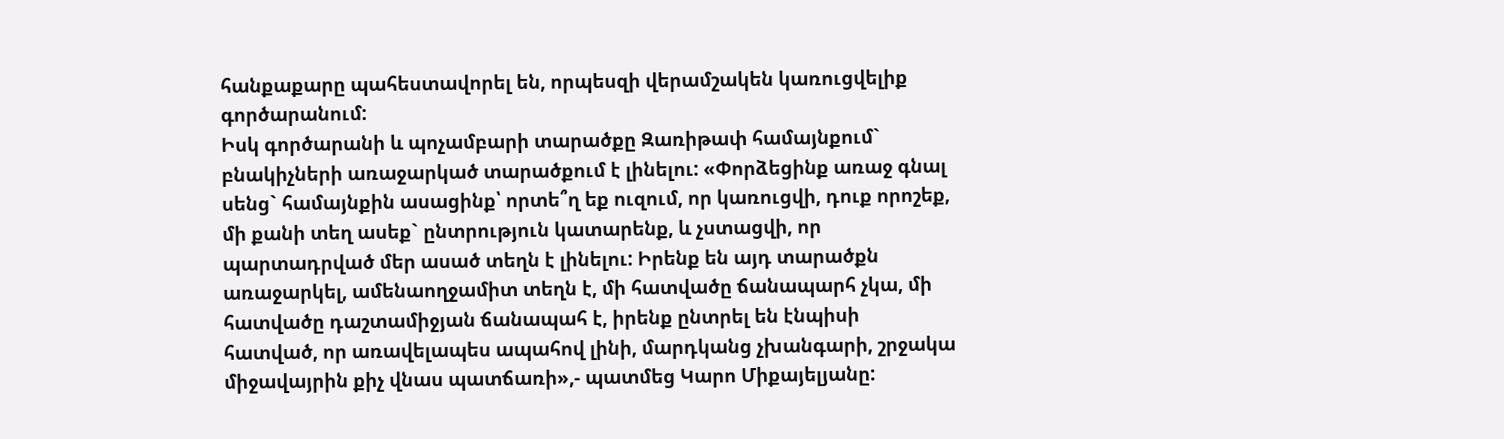հանքաքարը պահեստավորել են, որպեսզի վերամշակեն կառուցվելիք գործարանում:
Իսկ գործարանի և պոչամբարի տարածքը Զառիթափ համայնքում` բնակիչների առաջարկած տարածքում է լինելու: «Փորձեցինք առաջ գնալ սենց` համայնքին ասացինք՝ որտե՞ղ եք ուզում, որ կառուցվի, դուք որոշեք, մի քանի տեղ ասեք` ընտրություն կատարենք, և չստացվի, որ պարտադրված մեր ասած տեղն է լինելու: Իրենք են այդ տարածքն առաջարկել, ամենաողջամիտ տեղն է, մի հատվածը ճանապարհ չկա, մի հատվածը դաշտամիջյան ճանապահ է, իրենք ընտրել են էնպիսի հատված, որ առավելապես ապահով լինի, մարդկանց չխանգարի, շրջակա միջավայրին քիչ վնաս պատճառի»,- պատմեց Կարո Միքայելյանը: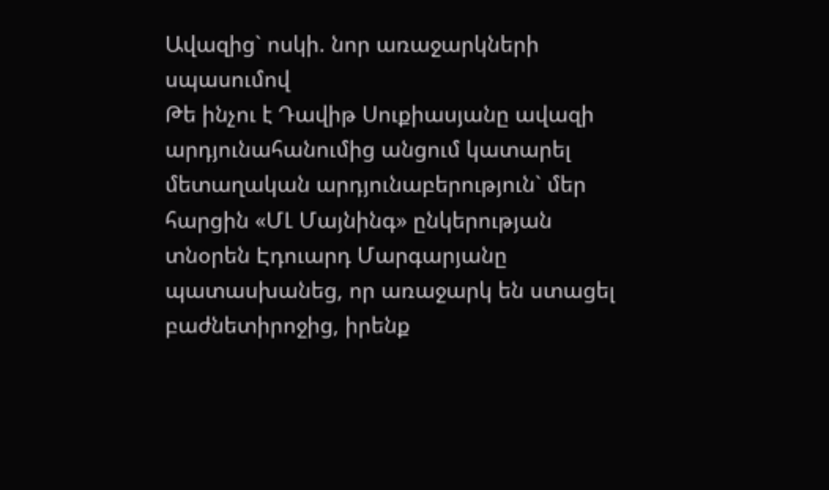Ավազից` ոսկի. նոր առաջարկների սպասումով
Թե ինչու է Դավիթ Սուքիասյանը ավազի արդյունահանումից անցում կատարել մետաղական արդյունաբերություն` մեր հարցին «ՄԼ Մայնինգ» ընկերության տնօրեն Էդուարդ Մարգարյանը պատասխանեց, որ առաջարկ են ստացել բաժնետիրոջից, իրենք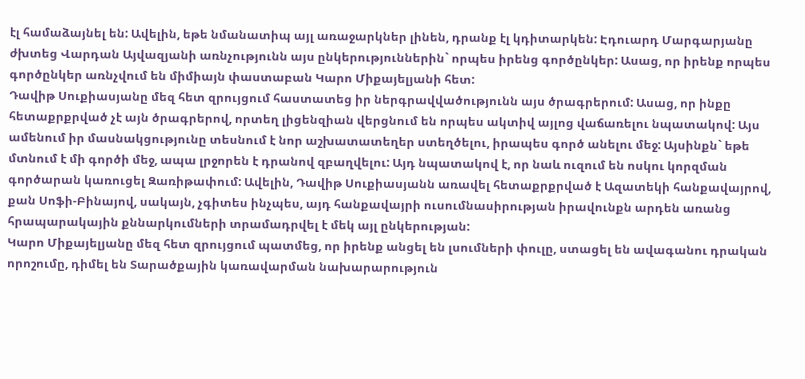էլ համաձայնել են: Ավելին, եթե նմանատիպ այլ առաջարկներ լինեն, դրանք էլ կդիտարկեն: Էդուարդ Մարգարյանը ժխտեց Վարդան Այվազյանի առնչությունն այս ընկերություններին` որպես իրենց գործընկեր: Ասաց, որ իրենք որպես գործընկեր առնչվում են միմիայն փաստաբան Կարո Միքայելյանի հետ:
Դավիթ Սուքիասյանը մեզ հետ զրույցում հաստատեց իր ներգրավվածությունն այս ծրագրերում: Ասաց, որ ինքը հետաքրքրված չէ այն ծրագրերով, որտեղ լիցենզիան վերցնում են որպես ակտիվ այլոց վաճառելու նպատակով: Այս ամենում իր մասնակցությունը տեսնում է նոր աշխատատեղեր ստեղծելու, իրապես գործ անելու մեջ: Այսինքն` եթե մտնում է մի գործի մեջ, ապա լրջորեն է դրանով զբաղվելու: Այդ նպատակով է, որ նաև ուզում են ոսկու կորզման գործարան կառուցել Զառիթափում: Ավելին, Դավիթ Սուքիասյանն առավել հետաքրքրված է Ազատեկի հանքավայրով, քան Սոֆի-Բինայով, սակայն, չգիտես ինչպես, այդ հանքավայրի ուսումնասիրության իրավունքն արդեն առանց հրապարակային քննարկումների տրամադրվել է մեկ այլ ընկերության:
Կարո Միքայելյանը մեզ հետ զրույցում պատմեց, որ իրենք անցել են լսումների փուլը, ստացել են ավագանու դրական որոշումը, դիմել են Տարածքային կառավարման նախարարություն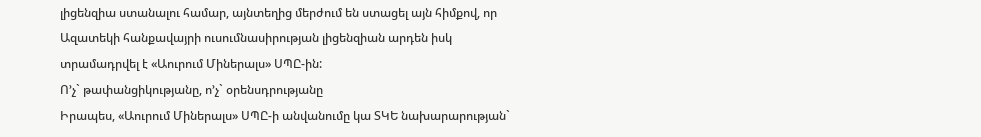լիցենզիա ստանալու համար, այնտեղից մերժում են ստացել այն հիմքով, որ Ազատեկի հանքավայրի ուսումնասիրության լիցենզիան արդեն իսկ տրամադրվել է «Աուրում Միներալս» ՍՊԸ-ին:
Ո’չ` թափանցիկությանը, ո’չ` օրենսդրությանը
Իրապես, «Աուրում Միներալս» ՍՊԸ-ի անվանումը կա ՏԿԵ նախարարության`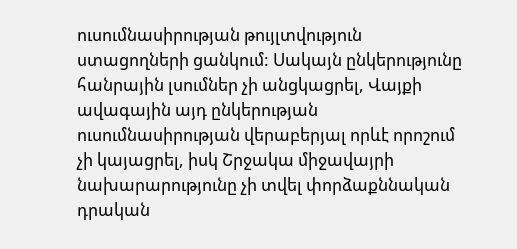ուսումնասիրության թույլտվություն ստացողների ցանկում: Սակայն ընկերությունը հանրային լսումներ չի անցկացրել, Վայքի ավագային այդ ընկերության ուսումնասիրության վերաբերյալ որևէ որոշում չի կայացրել, իսկ Շրջակա միջավայրի նախարարությունը չի տվել փորձաքննական դրական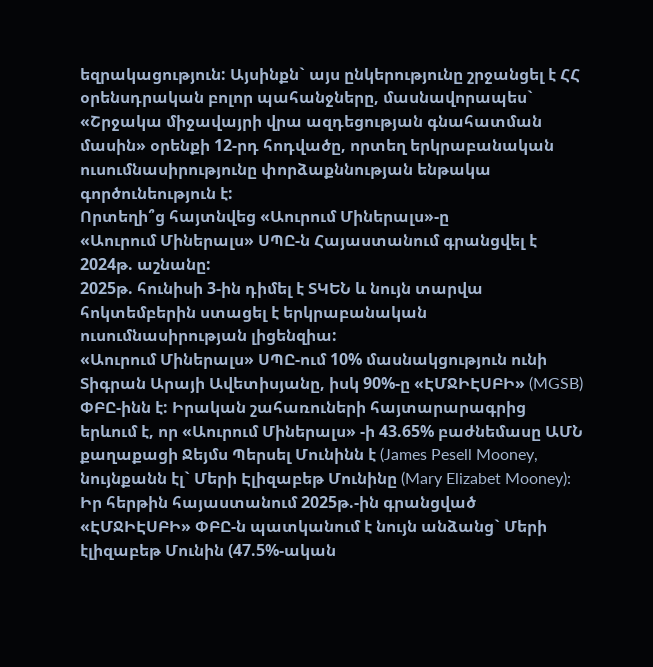եզրակացություն: Այսինքն` այս ընկերությունը շրջանցել է ՀՀ օրենսդրական բոլոր պահանջները, մասնավորապես` «Շրջակա միջավայրի վրա ազդեցության գնահատման մասին» օրենքի 12-րդ հոդվածը, որտեղ երկրաբանական ուսումնասիրությունը փորձաքննության ենթակա գործունեություն է:
Որտեղի՞ց հայտնվեց «Աուրում Միներալս»-ը
«Աուրում Միներալս» ՍՊԸ-ն Հայաստանում գրանցվել է 2024թ. աշնանը:
2025թ. հունիսի 3-ին դիմել է ՏԿԵՆ և նույն տարվա հոկտեմբերին ստացել է երկրաբանական ուսումնասիրության լիցենզիա:
«Աուրում Միներալս» ՍՊԸ-ում 10% մասնակցություն ունի Տիգրան Արայի Ավետիսյանը, իսկ 90%-ը «ԷՄՋԻԷՍԲԻ» (MGSB) ՓԲԸ-ինն է: Իրական շահառուների հայտարարագրից երևում է, որ «Աուրում Միներալս» -ի 43.65% բաժնեմասը ԱՄՆ քաղաքացի Ջեյմս Պերսել Մունինն է (James Pesell Mooney, նույնքանն էլ` Մերի Էլիզաբեթ Մունինը (Mary Elizabet Mooney):
Իր հերթին հայաստանում 2025թ.-ին գրանցված «ԷՄՋԻԷՍԲԻ» ՓԲԸ-ն պատկանում է նույն անձանց` Մերի էլիզաբեթ Մունին (47.5%-ական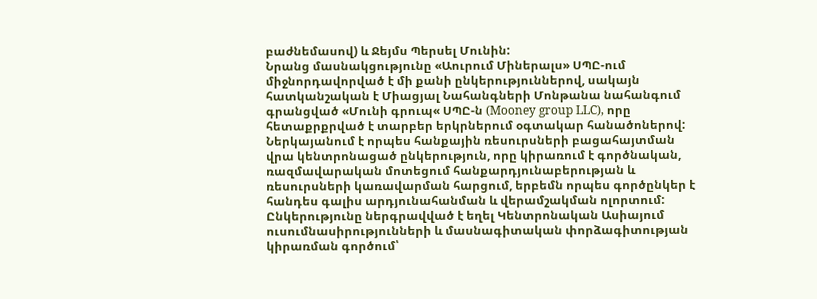բաժնեմասով) և Ջեյմս Պերսել Մունին:
Նրանց մասնակցությունը «Աուրում Միներալս» ՍՊԸ-ում միջնորդավորված է մի քանի ընկերություններով, սակայն հատկանշական է Միացյալ Նահանգների Մոնթանա նահանգում գրանցված «Մունի գրուպ« ՍՊԸ-ն (Mooney group LLC), որը հետաքրքրված է տարբեր երկրներում օգտակար հանածոներով: Ներկայանում է որպես հանքային ռեսուրսների բացահայտման վրա կենտրոնացած ընկերություն, որը կիրառում է գործնական, ռազմավարական մոտեցում հանքարդյունաբերության և ռեսուրսների կառավարման հարցում, երբեմն որպես գործընկեր է հանդես գալիս արդյունահանման և վերամշակման ոլորտում: Ընկերությունը ներգրավված է եղել Կենտրոնական Ասիայում ուսումնասիրությունների և մասնագիտական փորձագիտության կիրառման գործում՝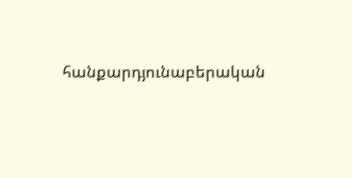հանքարդյունաբերական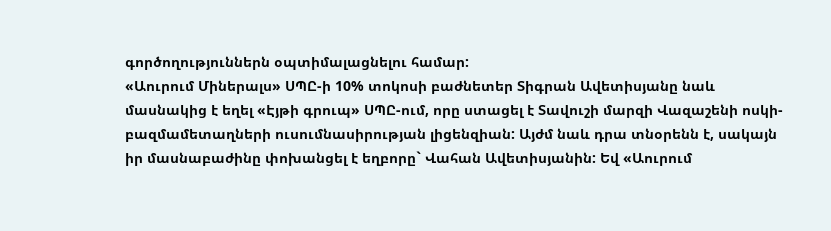գործողություններն օպտիմալացնելու համար:
«Աուրում Միներալս» ՍՊԸ-ի 10% տոկոսի բաժնետեր Տիգրան Ավետիսյանը նաև մասնակից է եղել «Էյթի գրուպ» ՍՊԸ-ում, որը ստացել է Տավուշի մարզի Վազաշենի ոսկի-բազմամետաղների ուսումնասիրության լիցենզիան: Այժմ նաև դրա տնօրենն է, սակայն իր մասնաբաժինը փոխանցել է եղբորը` Վահան Ավետիսյանին: Եվ «Աուրում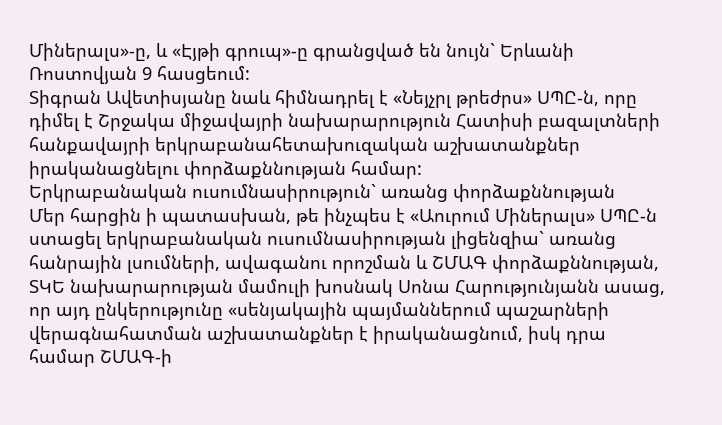Միներալս»-ը, և «Էյթի գրուպ»-ը գրանցված են նույն` Երևանի Ռոստովյան 9 հասցեում:
Տիգրան Ավետիսյանը նաև հիմնադրել է «Նեյչրլ թրեժրս» ՍՊԸ-ն, որը դիմել է Շրջակա միջավայրի նախարարություն Հատիսի բազալտների հանքավայրի երկրաբանահետախուզական աշխատանքներ իրականացնելու փորձաքննության համար:
Երկրաբանական ուսումնասիրություն` առանց փորձաքննության
Մեր հարցին ի պատասխան, թե ինչպես է «Աուրում Միներալս» ՍՊԸ-ն ստացել երկրաբանական ուսումնասիրության լիցենզիա` առանց հանրային լսումների, ավագանու որոշման և ՇՄԱԳ փորձաքննության, ՏԿԵ նախարարության մամուլի խոսնակ Սոնա Հարությունյանն ասաց, որ այդ ընկերությունը «սենյակային պայմաններում պաշարների վերագնահատման աշխատանքներ է իրականացնում, իսկ դրա համար ՇՄԱԳ-ի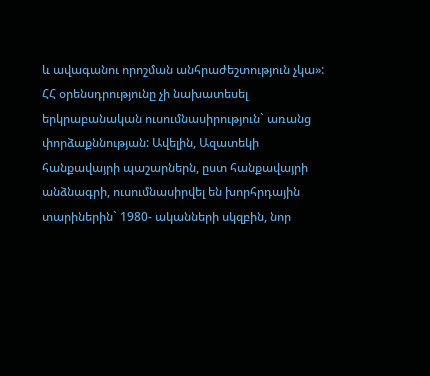և ավագանու որոշման անհրաժեշտություն չկա»:
ՀՀ օրենսդրությունը չի նախատեսել երկրաբանական ուսումնասիրություն` առանց փորձաքննության: Ավելին, Ազատեկի հանքավայրի պաշարներն, ըստ հանքավայրի անձնագրի, ուսումնասիրվել են խորհրդային տարիներին` 1980- ականների սկզբին, նոր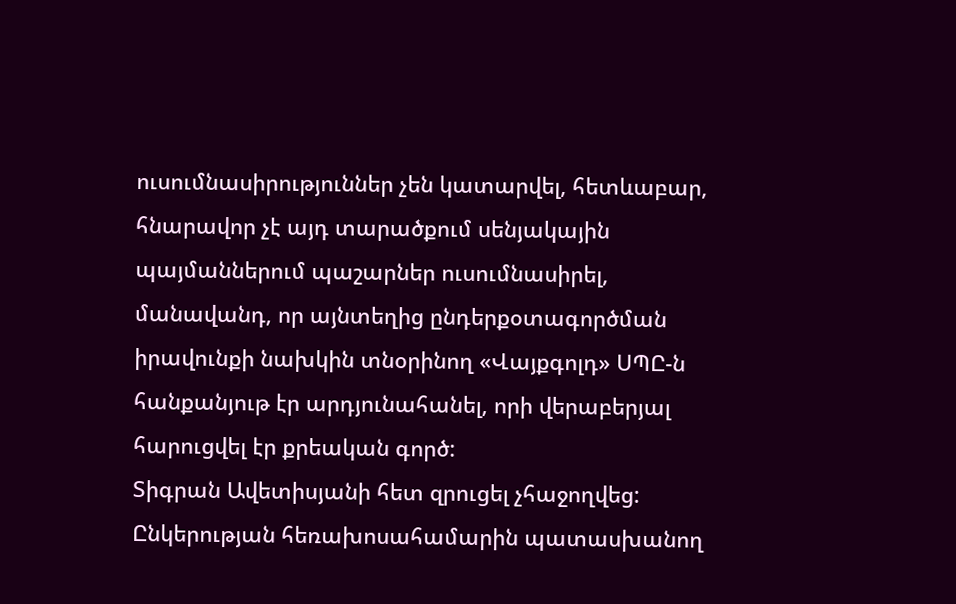ուսումնասիրություններ չեն կատարվել, հետևաբար, հնարավոր չէ այդ տարածքում սենյակային պայմաններում պաշարներ ուսումնասիրել, մանավանդ, որ այնտեղից ընդերքօտագործման իրավունքի նախկին տնօրինող «Վայքգոլդ» ՍՊԸ-ն հանքանյութ էր արդյունահանել, որի վերաբերյալ հարուցվել էր քրեական գործ:
Տիգրան Ավետիսյանի հետ զրուցել չհաջողվեց: Ընկերության հեռախոսահամարին պատասխանող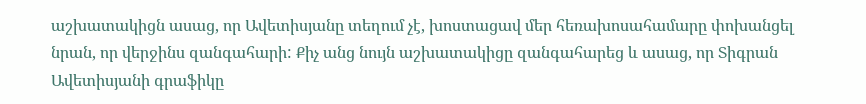աշխատակիցն ասաց, որ Ավետիսյանը տեղում չէ, խոստացավ մեր հեռախոսահամարը փոխանցել նրան, որ վերջինս զանգահարի: Քիչ անց նույն աշխատակիցը զանգահարեց և ասաց, որ Տիգրան Ավետիսյանի գրաֆիկը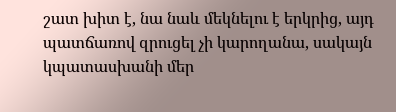շատ խիտ է, նա նաև մեկնելու է երկրից, այդ պատճառով զրուցել չի կարողանա, սակայն կպատասխանի մեր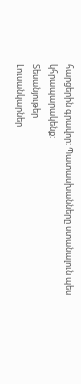հարցերին գրավոր: Պատասխանները ստանալուն պես կհրապարակենք:
Տեսանյութեր
Լուսանկարներ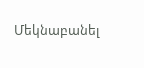Մեկնաբանել